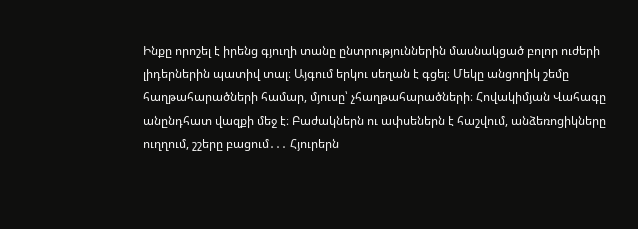Ինքը որոշել է իրենց գյուղի տանը ընտրություններին մասնակցած բոլոր ուժերի լիդերներին պատիվ տալ։ Այգում երկու սեղան է գցել։ Մեկը անցողիկ շեմը հաղթահարածների համար, մյուսը՝ չհաղթահարածների։ Հովակիմյան Վահագը անընդհատ վազքի մեջ է։ Բաժակներն ու ափսեներն է հաշվում, անձեռոցիկները ուղղում, շշերը բացում․․․ Հյուրերն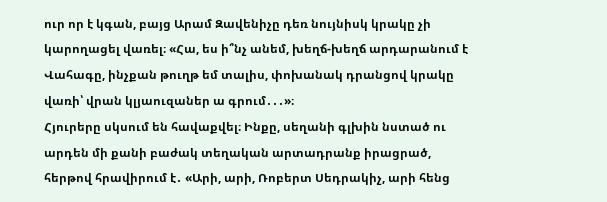ուր որ է կգան, բայց Արամ Զավենիչը դեռ նույնիսկ կրակը չի կարողացել վառել։ «Հա, ես ի՞նչ անեմ, խեղճ-խեղճ արդարանում է Վահագը, ինչքան թուղթ եմ տալիս, փոխանակ դրանցով կրակը վառի՝ վրան կլյաուզաներ ա գրում․․․»։
Հյուրերը սկսում են հավաքվել։ Ինքը, սեղանի գլխին նստած ու արդեն մի քանի բաժակ տեղական արտադրանք իրացրած, հերթով հրավիրում է․ «Արի, արի, Ռոբերտ Սեդրակիչ, արի հենց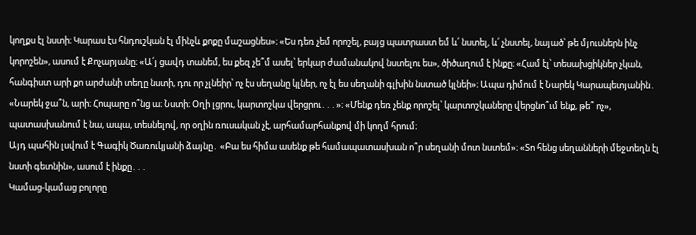կողքս էլ նստի։ Կարաս էս հնդուշկան էլ մինչև քոքը մաշացնես»։ «Ես դեռ չեմ որոշել, բայց պատրաստ եմ և՛ նստել, և՛ չնստել, նայած՝ թե մյուսներն ինչ կորոշեն», ասում է Քոչարյանը։ «Ա՛յ ցավդ տանեմ, ես քեզ չե՞մ ասել՝ երկար ժամանակով նստելու ես», ծիծաղում է ինքը։ «Համ էլ՝ տեսախցիկներ չկան, հանգիստ արի քո արժանի տեղը նստի, դու որ չլնեիր՝ ոչ էս սեղանը կլներ, ոչ էլ ես սեղանի գլխին նստած կլնեի»։ Ապա դիմում է Նարեկ Կարապետյանին․ «Նարեկ ջա՞ն, արի։ Հոպարը ո՞նց ա։ Նստի։ Օղի լցրու, կարտոշկա վերցրու․․․»։ «Մենք դեռ չենք որոշել՝ կարտոշկաները վերցնո՞ւմ ենք, թե՞ ոչ», պատասխանում է նա, ապա, տեսնելով, որ օղին ռուսական չէ, արհամարհանքով մի կողմ հրում։
Այդ պահին լսվում է Գագիկ Ծառուկյանի ձայնը․ «Բա ես հիմա ասենք թե համապատասխան ո՞ր սեղանի մոտ նստեմ»։ «Տո հենց սեղանների մեջտեղն էլ նստի գետնին», ասում է ինքը․․․
Կամաց-կամաց բոլորը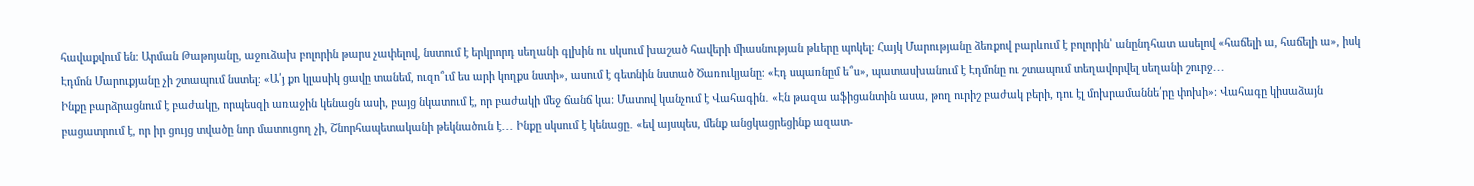հավաքվում են։ Արման Թաթոյանը, աջուձախ բոլորին թարս չափելով, նստում է երկրորդ սեղանի գլխին ու սկսում խաշած հավերի միասնության թևերը պոկել։ Հայկ Մարությանը ձեռքով բարևում է բոլորին՝ անընդհատ ասելով «հաճելի ա, հաճելի ա», իսկ Էդմոն Մարուքյանը չի շտապում նստել։ «Ա՛յ քո կլասիկ ցավը տանեմ, ուզո՞ւմ ես արի կողքս նստի», ասում է գետնին նստած Ծառուկյանը։ «Էդ սպառնըմ ե՞ս», պատասխանում է Էդմոնը ու շտապում տեղավորվել սեղանի շուրջ․․․
Ինքը բարձրացնում է բաժակը, որպեսզի առաջին կենացն ասի, բայց նկատում է, որ բաժակի մեջ ճանճ կա։ Մատով կանչում է Վահագին․ «Էն թազա աֆիցանտին ասա, թող ուրիշ բաժակ բերի, դու էլ մոխրամաննե՛րը փոխի»։ Վահագը կիսաձայն բացատրում է, որ իր ցույց տվածը նոր մատուցող չի, Շնորհապետականի թեկնածուն է․․․ Ինքը սկսում է կենացը․ «եվ այսպես, մենք անցկացրեցինք ազատ-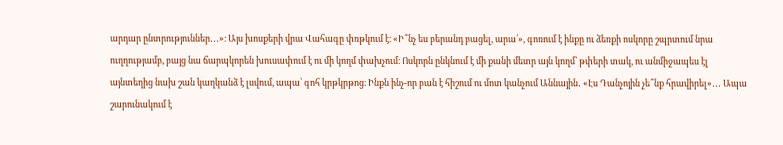արդար ընտրություններ․․․»։ Այս խոսքերի վրա Վահագը փռթկում է։ «Ի՞նչ ես բերանդ բացել, արա՛», գոռում է ինքը ու ձեռքի ոսկորը շպրտում նրա ուղղությամբ, բայց նա ճարպկորեն խուսափում է ու մի կողմ փախչում։ Ոսկորն ընկնում է մի քանի մետր այն կողմ՝ թփերի տակ, ու անմիջապես էլ այնտեղից նախ շան կաղկանձ է լսվում, ապա՝ գոհ կրթկրթոց։ Ինքն ինչ-որ բան է հիշում ու մոտ կանչում Աննային․ «Էս Դանչոյին չե՞նք հրավիրել»․․․ Ապա շարունակում է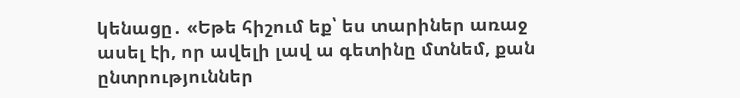կենացը․ «Եթե հիշում եք՝ ես տարիներ առաջ ասել էի, որ ավելի լավ ա գետինը մտնեմ, քան ընտրություններ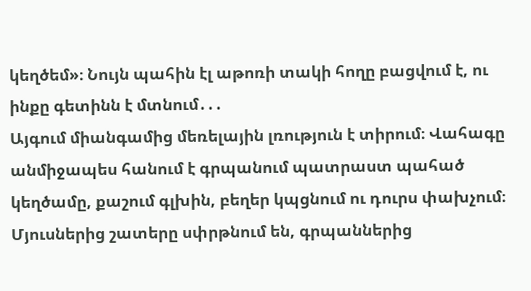կեղծեմ»։ Նույն պահին էլ աթոռի տակի հողը բացվում է, ու ինքը գետինն է մտնում․․․
Այգում միանգամից մեռելային լռություն է տիրում։ Վահագը անմիջապես հանում է գրպանում պատրաստ պահած կեղծամը, քաշում գլխին, բեղեր կպցնում ու դուրս փախչում։ Մյուսներից շատերը սփրթնում են, գրպաններից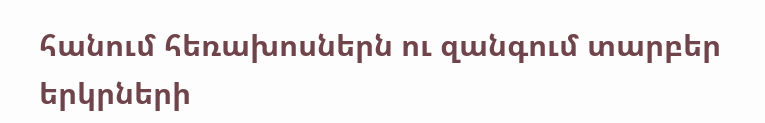հանում հեռախոսներն ու զանգում տարբեր երկրների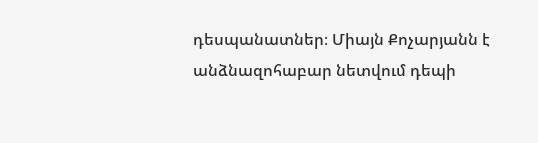դեսպանատներ։ Միայն Քոչարյանն է անձնազոհաբար նետվում դեպի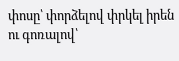փոսը՝ փորձելով փրկել իրեն ու գոռալով՝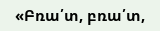«Բռա՛տ, բռա՛տ,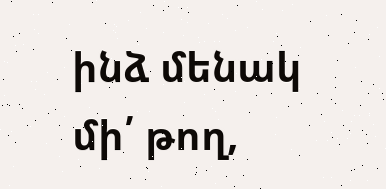ինձ մենակ մի՛ թող,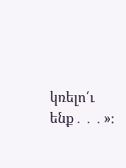կռելո՛ւ ենք․․․»։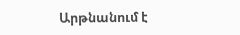Արթնանում է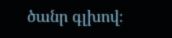ծանր գլխով։